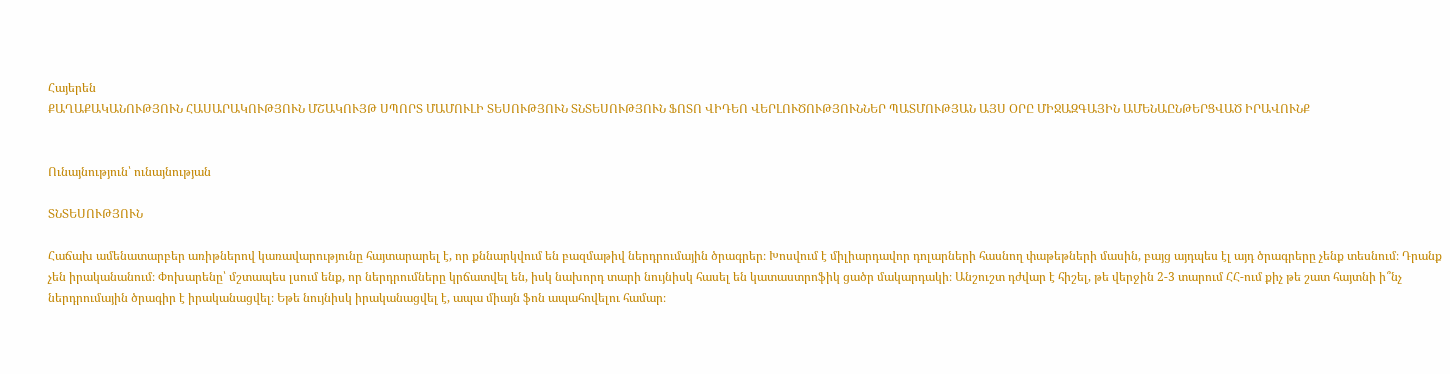Հայերեն
ՔԱՂԱՔԱԿԱՆՈՒԹՅՈՒՆ ՀԱՍԱՐԱԿՈՒԹՅՈՒՆ ՄՇԱԿՈՒՅԹ ՍՊՈՐՏ ՄԱՄՈՒԼԻ ՏԵՍՈՒԹՅՈՒՆ ՏՆՏԵՍՈՒԹՅՈՒՆ ՖՈՏՈ ՎԻԴԵՈ ՎԵՐԼՈՒԾՈՒԹՅՈՒՆՆԵՐ ՊԱՏՄՈՒԹՅԱՆ ԱՅՍ ՕՐԸ ՄԻՋԱԶԳԱՅԻՆ ԱՄԵՆԱԸՆԹԵՐՑՎԱԾ ԻՐԱՎՈՒՆՔ


Ունայնություն՝ ունայնության

ՏՆՏԵՍՈՒԹՅՈՒՆ

Հաճախ ամենատարբեր առիթներով կառավարությունը հայտարարել է, որ քննարկվում են բազմաթիվ ներդրումային ծրագրեր։ Խոսվում է միլիարդավոր դոլարների հասնող փաթեթների մասին, բայց այդպես էլ այդ ծրագրերը չենք տեսնում։ Դրանք չեն իրականանում։ Փոխարենը՝ մշտապես լսում ենք, որ ներդրումները կրճատվել են, իսկ նախորդ տարի նույնիսկ հասել են կատաստրոֆիկ ցածր մակարդակի։ Անշուշտ դժվար է հիշել, թե վերջին 2-3 տարում ՀՀ-ում քիչ թե շատ հայտնի ի՞նչ ներդրումային ծրագիր է իրականացվել։ Եթե նույնիսկ իրականացվել է, ապա միայն ֆոն ապահովելու համար։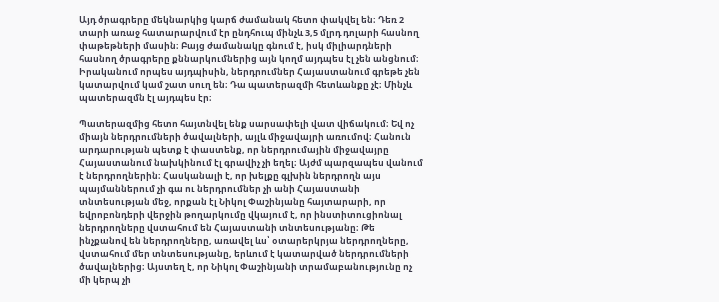Այդ ծրագրերը մեկնարկից կարճ ժամանակ հետո փակվել են։ Դեռ 2 տարի առաջ հատարարվում էր ընդհուպ մինչև 3,5 մլրդ դոլարի հասնող փաթեթների մասին։ Բայց ժամանակը գնում է, իսկ միլիարդների հասնող ծրագրերը քննարկումներից այն կողմ այդպես էլ չեն անցնում։ Իրականում որպես այդպիսին, ներդրումներ Հայաստանում գրեթե չեն կատարվում կամ շատ սուղ են։ Դա պատերազմի հետևանքը չէ։ Մինչև պատերազմն էլ այդպես էր։

Պատերազմից հետո հայտնվել ենք սարսափելի վատ վիճակում։ Եվ ոչ միայն ներդրումների ծավալների, այլև միջավայրի առումով։ Հանուն արդարության պետք է փաստենք, որ ներդրումային միջավայրը Հայաստանում նախկինում էլ գրավիչ չի եղել։ Այժմ պարզապես վանում է ներդրողներին։ Հասկանալի է, որ խելքը գլխին ներդրողն այս պայմաններում չի գա ու ներդրումներ չի անի Հայաստանի տնտեսության մեջ, որքան էլ Նիկոլ Փաշինյանը հայտարարի, որ եվրոբոնդերի վերջին թողարկումը վկայում է, որ ինստիտուցիոնալ ներդրողները վստահում են Հայաստանի տնտեսությանը։ Թե ինչքանով են ներդրողները, առավել ևս՝ օտարերկրյա ներդրողները, վստահում մեր տնտեսությանը, երևում է կատարված ներդրումների ծավալներից։ Այստեղ է, որ Նիկոլ Փաշինյանի տրամաբանությունը ոչ մի կերպ չի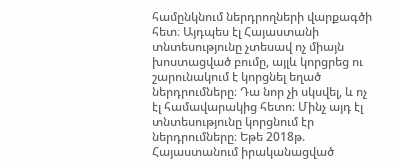համընկնում ներդրողների վարքագծի հետ։ Այդպես էլ Հայաստանի տնտեսությունը չտեսավ ոչ միայն խոստացված բումը, այլև կորցրեց ու շարունակում է կորցնել եղած ներդրումները։ Դա նոր չի սկսվել, և ոչ էլ համավարակից հետո։ Մինչ այդ էլ տնտեսությունը կորցնում էր ներդրումները։ Եթե 2018թ. Հայաստանում իրականացված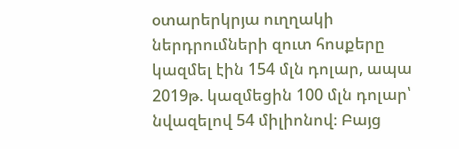օտարերկրյա ուղղակի ներդրումների զուտ հոսքերը կազմել էին 154 մլն դոլար, ապա 2019թ. կազմեցին 100 մլն դոլար՝ նվազելով 54 միլիոնով։ Բայց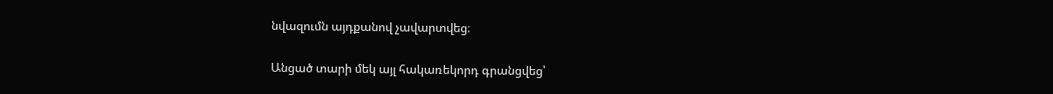նվազումն այդքանով չավարտվեց։

Անցած տարի մեկ այլ հակառեկորդ գրանցվեց՝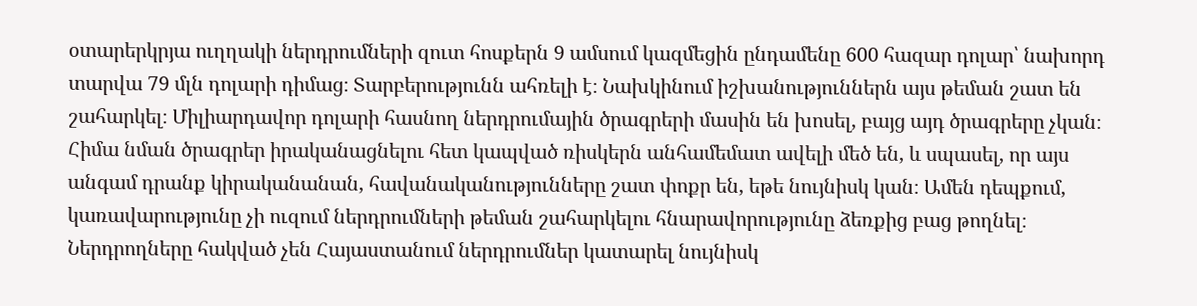օտարերկրյա ուղղակի ներդրումների զուտ հոսքերն 9 ամսում կազմեցին ընդամենը 600 հազար դոլար՝ նախորդ տարվա 79 մլն դոլարի դիմաց։ Տարբերությունն ահռելի է։ Նախկինում իշխանություններն այս թեման շատ են շահարկել։ Միլիարդավոր դոլարի հասնող ներդրումային ծրագրերի մասին են խոսել, բայց այդ ծրագրերը չկան։ Հիմա նման ծրագրեր իրականացնելու հետ կապված ռիսկերն անհամեմատ ավելի մեծ են, և սպասել, որ այս անգամ դրանք կիրականանան, հավանականությունները շատ փոքր են, եթե նույնիսկ կան։ Ամեն դեպքում, կառավարությունը չի ուզում ներդրումների թեման շահարկելու հնարավորությունը ձեռքից բաց թողնել։ Ներդրողները հակված չեն Հայաստանում ներդրումներ կատարել նույնիսկ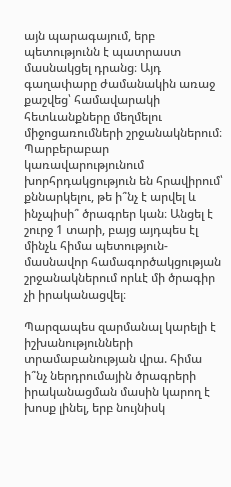այն պարագայում, երբ պետությունն է պատրաստ մասնակցել դրանց։ Այդ գաղափարը ժամանակին առաջ քաշվեց՝ համավարակի հետևանքները մեղմելու միջոցառումների շրջանակներում։ Պարբերաբար կառավարությունում խորհրդակցություն են հրավիրում՝ քննարկելու, թե ի՞նչ է արվել և ինչպիսի՞ ծրագրեր կան։ Անցել է շուրջ 1 տարի, բայց այդպես էլ մինչև հիմա պետություն-մասնավոր համագործակցության շրջանակներում որևէ մի ծրագիր չի իրականացվել։

Պարզապես զարմանալ կարելի է իշխանությունների տրամաբանության վրա. հիմա ի՞նչ ներդրումային ծրագրերի իրականացման մասին կարող է խոսք լինել, երբ նույնիսկ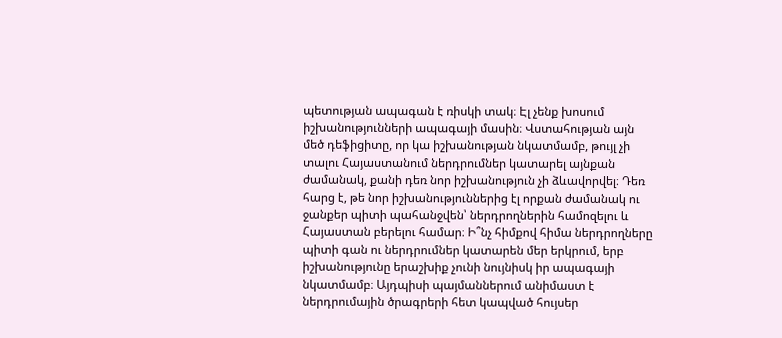պետության ապագան է ռիսկի տակ։ Էլ չենք խոսում իշխանությունների ապագայի մասին։ Վստահության այն մեծ դեֆիցիտը, որ կա իշխանության նկատմամբ, թույլ չի տալու Հայաստանում ներդրումներ կատարել այնքան ժամանակ, քանի դեռ նոր իշխանություն չի ձևավորվել։ Դեռ հարց է, թե նոր իշխանություններից էլ որքան ժամանակ ու ջանքեր պիտի պահանջվեն՝ ներդրողներին համոզելու և Հայաստան բերելու համար։ Ի՞նչ հիմքով հիմա ներդրողները պիտի գան ու ներդրումներ կատարեն մեր երկրում, երբ իշխանությունը երաշխիք չունի նույնիսկ իր ապագայի նկատմամբ։ Այդպիսի պայմաններում անիմաստ է ներդրումային ծրագրերի հետ կապված հույսեր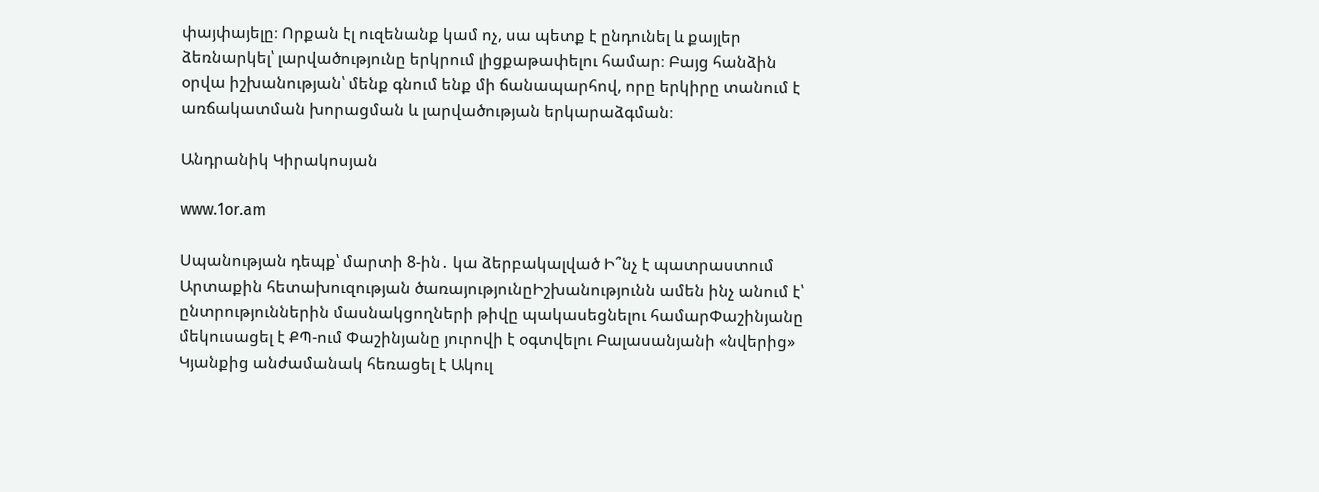փայփայելը։ Որքան էլ ուզենանք կամ ոչ, սա պետք է ընդունել և քայլեր ձեռնարկել՝ լարվածությունը երկրում լիցքաթափելու համար։ Բայց հանձին օրվա իշխանության՝ մենք գնում ենք մի ճանապարհով, որը երկիրը տանում է առճակատման խորացման և լարվածության երկարաձգման։

Անդրանիկ Կիրակոսյան

www.1or.am

Սպանության դեպք՝ մարտի 8-ին․ կա ձերբակալված Ի՞նչ է պատրաստում Արտաքին հետախուզության ծառայությունըԻշխանությունն ամեն ինչ անում է՝ ընտրություններին մասնակցողների թիվը պակասեցնելու համարՓաշինյանը մեկուսացել է ՔՊ-ում Փաշինյանը յուրովի է օգտվելու Բալասանյանի «նվերից» Կյանքից անժամանակ հեռացել է Ակուլ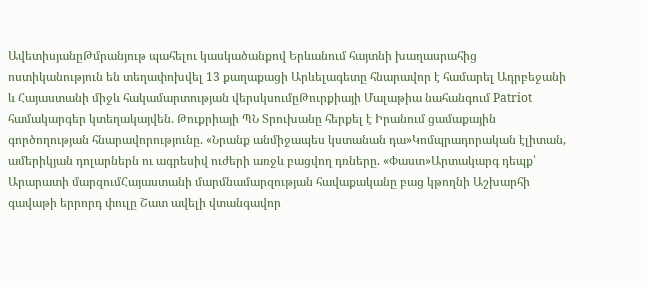ԱվետիսյանըԹմրանյութ պահելու կասկածանքով Երևանում հայտնի խաղասրահից ոստիկանություն են տեղափոխվել 13 քաղաքացի Արևելագետը հնարավոր է համարել Ադրբեջանի և Հայաստանի միջև հակամարտության վերսկսումըԹուրքիայի Մալաթիա նահանգում Patriot համակարգեր կտեղակայվեն. Թուքրիայի ՊՆ Տրուխանը հերքել է Իրանում ցամաքային գործողության հնարավորությունը. «Նրանք անմիջապես կստանան դա»Կոմպրադորական էլիտան, ամերիկյան դոլարներն ու ագրեսիվ ուժերի առջև բացվող դռները. «Փաստ»Արտակարգ դեպք՝ Արարատի մարզումՀայաստանի մարմնամարզության հավաքականը բաց կթողնի Աշխարհի գավաթի երրորդ փուլը Շատ ավելի վտանգավոր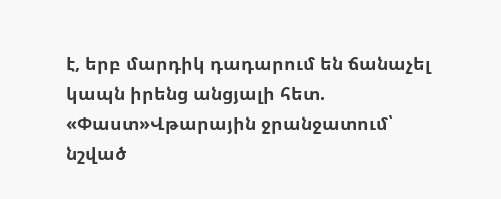է, երբ մարդիկ դադարում են ճանաչել կապն իրենց անցյալի հետ. «Փաստ»Վթարային ջրանջատում՝ նշված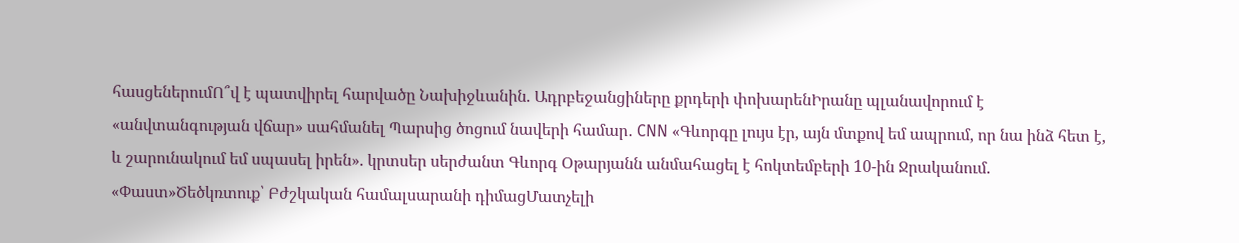հասցեներումՈ՞վ է պատվիրել հարվածը Նախիջևանին. Ադրբեջանցիները քրդերի փոխարենԻրանը պլանավորում է «անվտանգության վճար» սահմանել Պարսից ծոցում նավերի համար․ CNN «Գևորգը լույս էր, այն մտքով եմ ապրում, որ նա ինձ հետ է, և շարունակում եմ սպասել իրեն». կրտսեր սերժանտ Գևորգ Օթարյանն անմահացել է հոկտեմբերի 10-ին Ջրականում. «Փաստ»Ծեծկռտուք՝ Բժշկական համալսարանի դիմացՄատչելի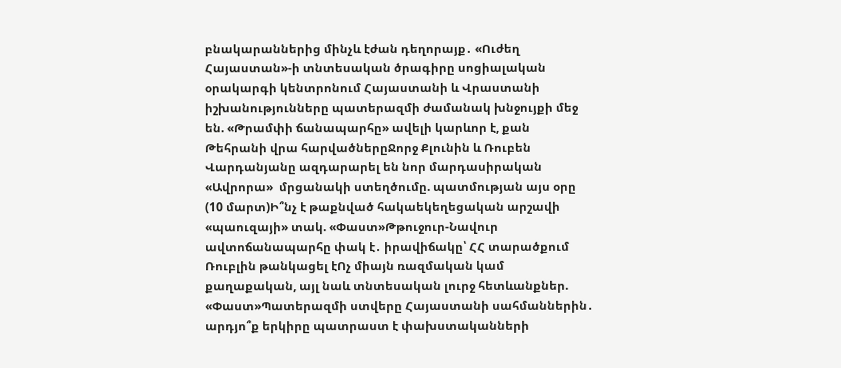բնակարաններից մինչև էժան դեղորայք․ «Ուժեղ Հայաստան»-ի տնտեսական ծրագիրը սոցիալական օրակարգի կենտրոնում Հայաստանի և Վրաստանի իշխանությունները պատերազմի ժամանակ խնջույքի մեջ են. «Թրամփի ճանապարհը» ավելի կարևոր է, քան Թեհրանի վրա հարվածներըՋորջ Քլունին և Ռուբեն Վարդանյանը ազդարարել են նոր մարդասիրական «Ավրորա»  մրցանակի ստեղծումը. պատմության այս օրը (10 մարտ)Ի՞նչ է թաքնված հակաեկեղեցական արշավի «պաուզայի» տակ. «Փաստ»Թթուջուր-Նավուր ավտոճանապարհը փակ է․ իրավիճակը՝ ՀՀ տարածքում Ռուբլին թանկացել էՈչ միայն ռազմական կամ քաղաքական, այլ նաև տնտեսական լուրջ հետևանքներ. «Փաստ»Պատերազմի ստվերը Հայաստանի սահմաններին․ արդյո՞ք երկիրը պատրաստ է փախստականների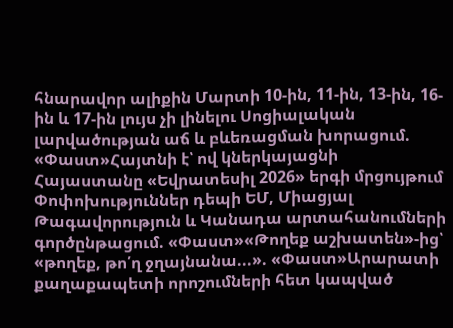հնարավոր ալիքին Մարտի 10-ին, 11-ին, 13-ին, 16-ին և 17-ին լույս չի լինելու Սոցիալական լարվածության աճ և բևեռացման խորացում. «Փաստ»Հայտնի է՝ ով կներկայացնի Հայաստանը «Եվրատեսիլ 2026» երգի մրցույթում Փոփոխություններ դեպի ԵՄ, Միացյալ Թագավորություն և Կանադա արտահանումների գործընթացում. «Փաստ»«Թողեք աշխատեն»-ից՝ «թողեք, թո՛ղ ջղայնանա...». «Փաստ»Արարատի քաղաքապետի որոշումների հետ կապված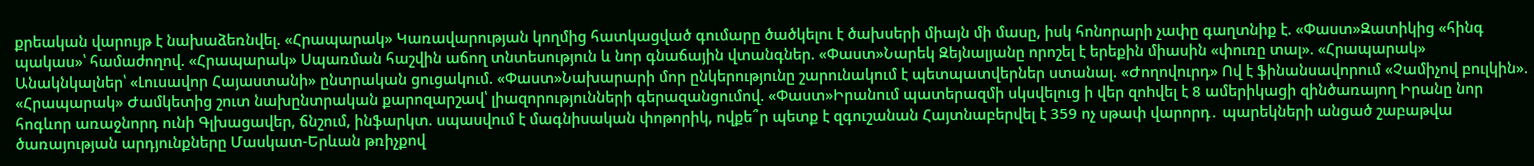քրեական վարույթ է նախաձեռնվել. «Հրապարակ» Կառավարության կողմից հատկացված գումարը ծածկելու է ծախսերի միայն մի մասը, իսկ հոնորարի չափը գաղտնիք է. «Փաստ»Զատիկից «հինգ պակաս»՝ համաժողով. «Հրապարակ» Սպառման հաշվին աճող տնտեսություն և նոր գնաճային վտանգներ. «Փաստ»Նարեկ Զեյնալյանը որոշել է երեքին միասին «փուռը տալ». «Հրապարակ» Անակնկալներ՝ «Լուսավոր Հայաստանի» ընտրական ցուցակում. «Փաստ»Նախարարի մոր ընկերությունը շարունակում է պետպատվերներ ստանալ. «Ժողովուրդ» Ով է ֆինանսավորում «Չամիչով բուլկին». «Հրապարակ» Ժամկետից շուտ նախընտրական քարոզարշավ՝ լիազորությունների գերազանցումով. «Փաստ»Իրանում պատերազմի սկսվելուց ի վեր զոhվել է 8 ամերիկացի զինծառայող Իրանը նոր հոգևոր առաջնորդ ունի Գլխացավեր, ճնշում, ինֆարկտ. սպասվում է մագնիսական փոթորիկ, ովքե՞ր պետք է զգուշանան Հայտնաբերվել է 359 ոչ սթափ վարորդ․ պարեկների անցած շաբաթվա ծառայության արդյունքները Մասկատ-Երևան թռիչքով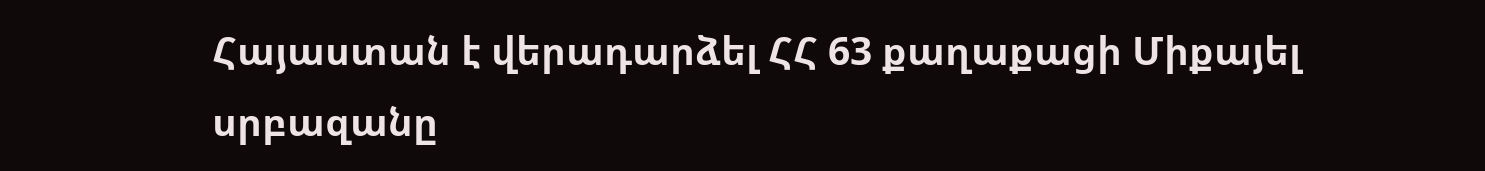Հայաստան է վերադարձել ՀՀ 63 քաղաքացի Միքայել սրբազանը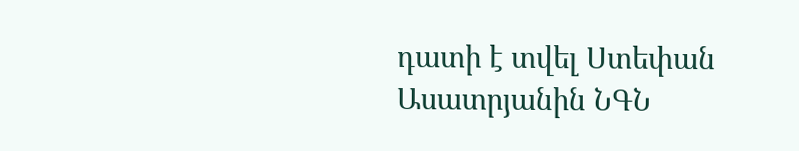դատի է տվել Ստեփան Ասատրյանին ՆԳՆ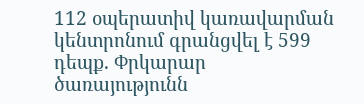112 օպերատիվ կառավարման կենտրոնում գրանցվել է 599 դեպք. Փրկարար ծառայությունն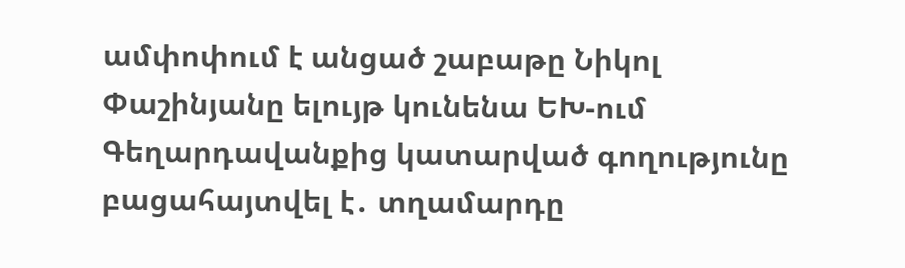ամփոփում է անցած շաբաթը Նիկոլ Փաշինյանը ելույթ կունենա ԵԽ-ում Գեղարդավանքից կատարված գողությունը բացահայտվել է․ տղամարդը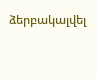ձերբակալվել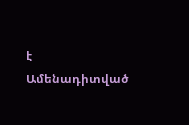է
Ամենադիտված